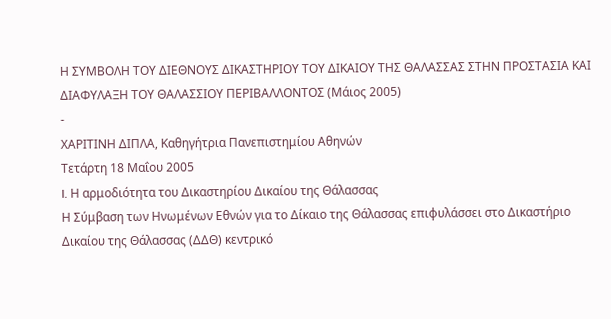Η ΣΥΜΒΟΛΗ ΤΟΥ ΔΙΕΘΝΟΥΣ ΔΙΚΑΣΤΗΡΙΟΥ ΤΟΥ ΔΙΚΑΙΟΥ ΤΗΣ ΘΑΛΑΣΣΑΣ ΣΤΗΝ ΠΡΟΣΤΑΣΙΑ ΚΑΙ ΔΙΑΦΥΛΑΞΗ ΤΟΥ ΘΑΛΑΣΣΙΟΥ ΠΕΡΙΒΑΛΛΟΝΤΟΣ (Μάιος 2005)
-
ΧΑΡΙΤΙΝΗ ΔΙΠΛΑ, Καθηγήτρια Πανεπιστημίου Αθηνών
Τετάρτη 18 Μαΐου 2005
I. Η αρμοδιότητα του Δικαστηρίου Δικαίου της Θάλασσας
Η Σύμβαση των Ηνωμένων Εθνών για το Δίκαιο της Θάλασσας επιφυλάσσει στο Δικαστήριο Δικαίου της Θάλασσας (ΔΔΘ) κεντρικό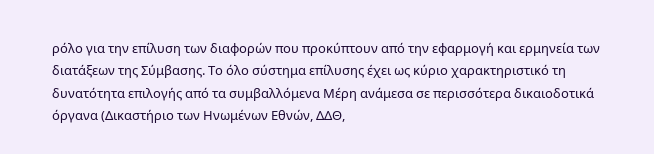ρόλο για την επίλυση των διαφορών που προκύπτουν από την εφαρμογή και ερμηνεία των διατάξεων της Σύμβασης. Το όλο σύστημα επίλυσης έχει ως κύριο χαρακτηριστικό τη δυνατότητα επιλογής από τα συμβαλλόμενα Μέρη ανάμεσα σε περισσότερα δικαιοδοτικά όργανα (Δικαστήριο των Ηνωμένων Εθνών, ΔΔΘ,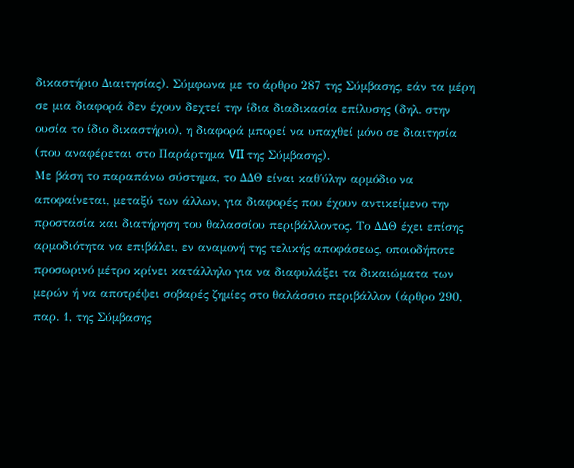δικαστήριο Διαιτησίας). Σύμφωνα με το άρθρο 287 της Σύμβασης, εάν τα μέρη σε μια διαφορά δεν έχουν δεχτεί την ίδια διαδικασία επίλυσης (δηλ. στην ουσία το ίδιο δικαστήριο), η διαφορά μπορεί να υπαχθεί μόνο σε διαιτησία (που αναφέρεται στο Παράρτημα VII της Σύμβασης).
Με βάση το παραπάνω σύστημα, το ΔΔΘ είναι καθ΄ύλην αρμόδιο να αποφαίνεται, μεταξύ των άλλων, για διαφορές που έχουν αντικείμενο την προστασία και διατήρηση του θαλασσίου περιβάλλοντος. Το ΔΔΘ έχει επίσης αρμοδιότητα να επιβάλει, εν αναμονή της τελικής αποφάσεως, οποιοδήποτε προσωρινό μέτρο κρίνει κατάλληλο για να διαφυλάξει τα δικαιώματα των μερών ή να αποτρέψει σοβαρές ζημίες στο θαλάσσιο περιβάλλον (άρθρο 290, παρ. 1, της Σύμβασης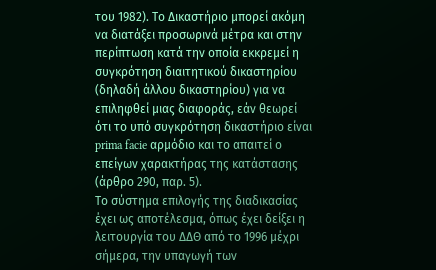του 1982). Το Δικαστήριο μπορεί ακόμη να διατάξει προσωρινά μέτρα και στην περίπτωση κατά την οποία εκκρεμεί η συγκρότηση διαιτητικού δικαστηρίου (δηλαδή άλλου δικαστηρίου) για να επιληφθεί μιας διαφοράς, εάν θεωρεί ότι το υπό συγκρότηση δικαστήριο είναι prima facie αρμόδιο και το απαιτεί ο επείγων χαρακτήρας της κατάστασης (άρθρο 290, παρ. 5).
Το σύστημα επιλογής της διαδικασίας έχει ως αποτέλεσμα, όπως έχει δείξει η λειτουργία του ΔΔΘ από το 1996 μέχρι σήμερα, την υπαγωγή των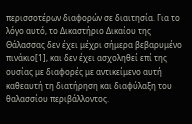περισσοτέρων διαφορών σε διαιτησία. Για το λόγο αυτό, το Δικαστήριο Δικαίου της Θάλασσας δεν έχει μέχρι σήμερα βεβαρυμένο πινάκιο[1], και δεν έχει ασχοληθεί επί της ουσίας με διαφορές με αντικείμενο αυτή καθεαυτή τη διατήρηση και διαφύλαξη του θαλασσίου περιβάλλοντος.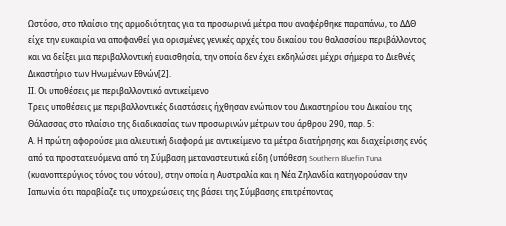Ωστόσο, στο πλαίσιο της αρμοδιότητας για τα προσωρινά μέτρα που αναφέρθηκε παραπάνω, το ΔΔΘ είχε την ευκαιρία να αποφανθεί για ορισμένες γενικές αρχές του δικαίου του θαλασσίου περιβάλλοντος και να δείξει μια περιβαλλοντική ευαισθησία, την οποία δεν έχει εκδηλώσει μέχρι σήμερα το Διεθνές Δικαστήριο των Ηνωμένων Εθνών[2].
ΙΙ. Οι υποθέσεις με περιβαλλοντικό αντικείμενο
Τρεις υποθέσεις με περιβαλλοντικές διαστάσεις ήχθησαν ενώπιον του Δικαστηρίου του Δικαίου της Θάλασσας στο πλαίσιο της διαδικασίας των προσωρινών μέτρων του άρθρου 290, παρ. 5:
Α. Η πρώτη αφορούσε μια αλιευτική διαφορά με αντικείμενο τα μέτρα διατήρησης και διαχείρισης ενός από τα προστατευόμενα από τη Σύμβαση μεταναστευτικά είδη (υπόθεση Southern Bluefin Tuna (κυανοπτερύγιος τόνος του νότου), στην οποία η Αυστραλία και η Νέα Ζηλανδία κατηγορούσαν την Ιαπωνία ότι παραβίαζε τις υποχρεώσεις της βάσει της Σύμβασης επιτρέποντας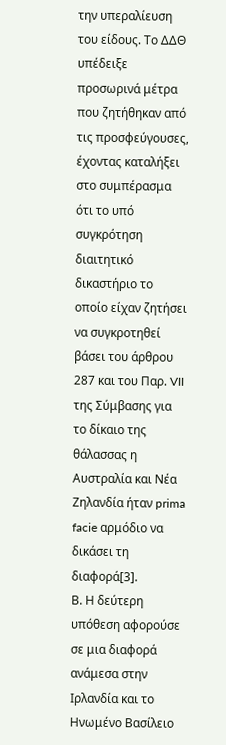την υπεραλίευση του είδους. Το ΔΔΘ υπέδειξε προσωρινά μέτρα που ζητήθηκαν από τις προσφεύγουσες, έχοντας καταλήξει στο συμπέρασμα ότι το υπό συγκρότηση διαιτητικό δικαστήριο το οποίο είχαν ζητήσει να συγκροτηθεί βάσει του άρθρου 287 και του Παρ. VII της Σύμβασης για τo δίκαιο της θάλασσας η Αυστραλία και Νέα Ζηλανδία ήταν prima facie αρμόδιο να δικάσει τη διαφορά[3].
Β. Η δεύτερη υπόθεση αφορούσε σε μια διαφορά ανάμεσα στην Ιρλανδία και το Ηνωμένο Βασίλειο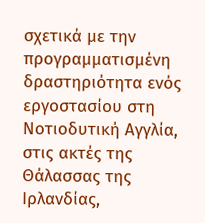σχετικά με την προγραμματισμένη δραστηριότητα ενός εργοστασίου στη Νοτιοδυτική Αγγλία, στις ακτές της Θάλασσας της Ιρλανδίας,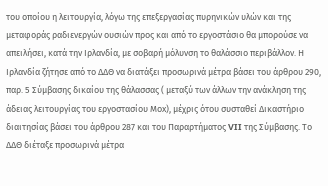του οποίου η λειτουργία, λόγω της επεξεργασίας πυρηνικών υλών και της μεταφοράς ραδιενεργών ουσιών προς και από το εργοστάσιο θα μπορούσε να απειλήσει, κατά την Ιρλανδία, με σοβαρή μόλυνση το θαλάσσιο περιβάλλον. Η Ιρλανδία ζήτησε από το ΔΔΘ να διατάξει προσωρινά μέτρα βάσει του άρθρου 290, παρ. 5 Σύμβασης δικαίου της θάλασσας ( μεταξύ των άλλων την ανάκληση της άδειας λειτουργίας του εργοστασίου Μox), μέχρις ότου συσταθεί Δικαστήριο διαιτησίας βάσει του άρθρου 287 και του Παραρτήματος VII της Σύμβασης. Το ΔΔΘ διέταξε προσωρινά μέτρα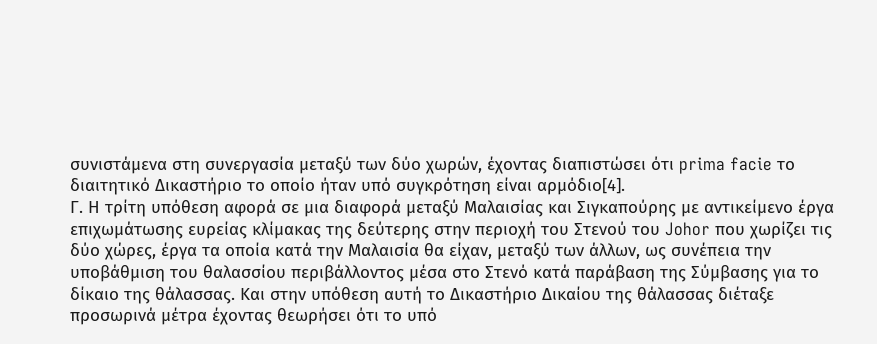συνιστάμενα στη συνεργασία μεταξύ των δύο χωρών, έχοντας διαπιστώσει ότι prima facie το διαιτητικό Δικαστήριο το οποίο ήταν υπό συγκρότηση είναι αρμόδιο[4].
Γ. Η τρίτη υπόθεση αφορά σε μια διαφορά μεταξύ Μαλαισίας και Σιγκαπούρης με αντικείμενο έργα επιχωμάτωσης ευρείας κλίμακας της δεύτερης στην περιοχή του Στενού του Johor που χωρίζει τις δύο χώρες, έργα τα οποία κατά την Μαλαισία θα είχαν, μεταξύ των άλλων, ως συνέπεια την υποβάθμιση του θαλασσίου περιβάλλοντος μέσα στο Στενό κατά παράβαση της Σύμβασης για το δίκαιο της θάλασσας. Και στην υπόθεση αυτή το Δικαστήριο Δικαίου της θάλασσας διέταξε προσωρινά μέτρα έχοντας θεωρήσει ότι το υπό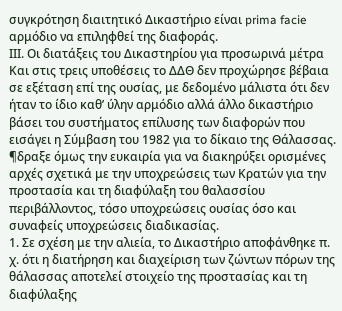συγκρότηση διαιτητικό Δικαστήριο είναι prima facie αρμόδιο να επιληφθεί της διαφοράς.
ΙΙΙ. Οι διατάξεις του Δικαστηρίου για προσωρινά μέτρα
Και στις τρεις υποθέσεις το ΔΔΘ δεν προχώρησε βέβαια σε εξέταση επί της ουσίας, με δεδομένο μάλιστα ότι δεν ήταν το ίδιο καθ’ ύλην αρμόδιο αλλά άλλο δικαστήριο βάσει του συστήματος επίλυσης των διαφορών που εισάγει η Σύμβαση του 1982 για το δίκαιο της Θάλασσας. ¶δραξε όμως την ευκαιρία για να διακηρύξει ορισμένες αρχές σχετικά με την υποχρεώσεις των Κρατών για την προστασία και τη διαφύλαξη του θαλασσίου περιβάλλοντος, τόσο υποχρεώσεις ουσίας όσο και συναφείς υποχρεώσεις διαδικασίας.
1. Σε σχέση με την αλιεία, το Δικαστήριο αποφάνθηκε π. χ. ότι η διατήρηση και διαχείριση των ζώντων πόρων της θάλασσας αποτελεί στοιχείο της προστασίας και τη διαφύλαξης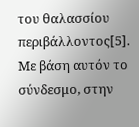του θαλασσίου περιβάλλοντος[5]. Με βάση αυτόν το σύνδεσμο, στην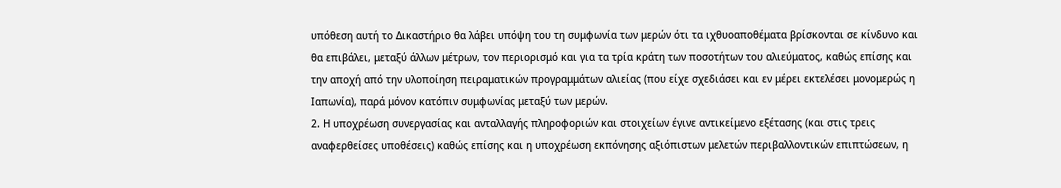υπόθεση αυτή το Δικαστήριο θα λάβει υπόψη του τη συμφωνία των μερών ότι τα ιχθυοαποθέματα βρίσκονται σε κίνδυνο και θα επιβάλει, μεταξύ άλλων μέτρων, τον περιορισμό και για τα τρία κράτη των ποσοτήτων του αλιεύματος, καθώς επίσης και την αποχή από την υλοποίηση πειραματικών προγραμμάτων αλιείας (που είχε σχεδιάσει και εν μέρει εκτελέσει μονομερώς η Ιαπωνία), παρά μόνον κατόπιν συμφωνίας μεταξύ των μερών.
2. Η υποχρέωση συνεργασίας και ανταλλαγής πληροφοριών και στοιχείων έγινε αντικείμενο εξέτασης (και στις τρεις αναφερθείσες υποθέσεις) καθώς επίσης και η υποχρέωση εκπόνησης αξιόπιστων μελετών περιβαλλοντικών επιπτώσεων, η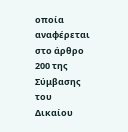οποία αναφέρεται στο άρθρο 200 της Σύμβασης του Δικαίου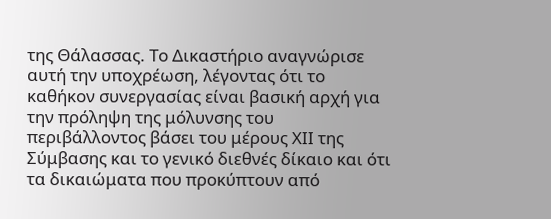της Θάλασσας. Το Δικαστήριο αναγνώρισε αυτή την υποχρέωση, λέγοντας ότι το καθήκον συνεργασίας είναι βασική αρχή για την πρόληψη της μόλυνσης του περιβάλλοντος βάσει του μέρους ΧΙΙ της Σύμβασης και το γενικό διεθνές δίκαιο και ότι τα δικαιώματα που προκύπτουν από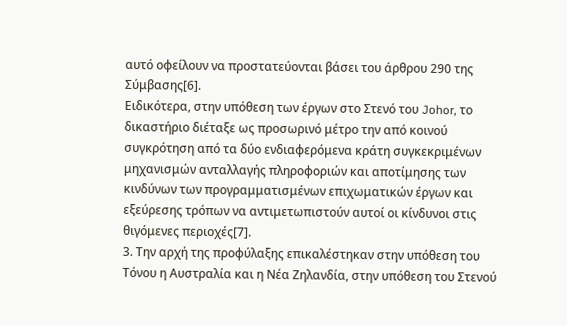αυτό οφείλουν να προστατεύονται βάσει του άρθρου 290 της Σύμβασης[6].
Ειδικότερα, στην υπόθεση των έργων στο Στενό του Johor, το δικαστήριο διέταξε ως προσωρινό μέτρο την από κοινού συγκρότηση από τα δύο ενδιαφερόμενα κράτη συγκεκριμένων μηχανισμών ανταλλαγής πληροφοριών και αποτίμησης των κινδύνων των προγραμματισμένων επιχωματικών έργων και εξεύρεσης τρόπων να αντιμετωπιστούν αυτοί οι κίνδυνοι στις θιγόμενες περιοχές[7].
3. Την αρχή της προφύλαξης επικαλέστηκαν στην υπόθεση του Τόνου η Αυστραλία και η Νέα Ζηλανδία, στην υπόθεση του Στενού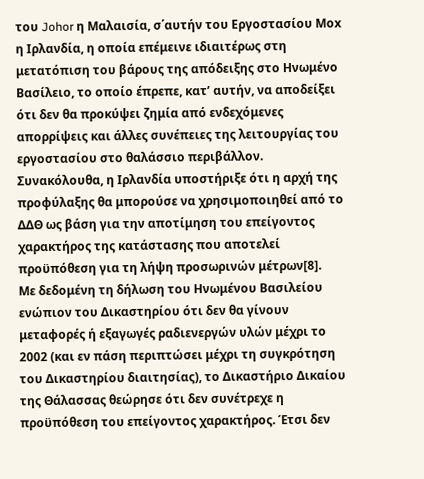του Johor η Μαλαισία, σ΄αυτήν του Εργοστασίου Μox η Ιρλανδία, η οποία επέμεινε ιδιαιτέρως στη μετατόπιση του βάρους της απόδειξης στο Ηνωμένο Βασίλειο, το οποίο έπρεπε, κατ’ αυτήν, να αποδείξει ότι δεν θα προκύψει ζημία από ενδεχόμενες απορρίψεις και άλλες συνέπειες της λειτουργίας του εργοστασίου στο θαλάσσιο περιβάλλον. Συνακόλουθα, η Ιρλανδία υποστήριξε ότι η αρχή της προφύλαξης θα μπορούσε να χρησιμοποιηθεί από το ΔΔΘ ως βάση για την αποτίμηση του επείγοντος χαρακτήρος της κατάστασης που αποτελεί προϋπόθεση για τη λήψη προσωρινών μέτρων[8].
Με δεδομένη τη δήλωση του Ηνωμένου Βασιλείου ενώπιον του Δικαστηρίου ότι δεν θα γίνουν μεταφορές ή εξαγωγές ραδιενεργών υλών μέχρι το 2002 (και εν πάση περιπτώσει μέχρι τη συγκρότηση του Δικαστηρίου διαιτησίας), το Δικαστήριο Δικαίου της Θάλασσας θεώρησε ότι δεν συνέτρεχε η προϋπόθεση του επείγοντος χαρακτήρος. Έτσι δεν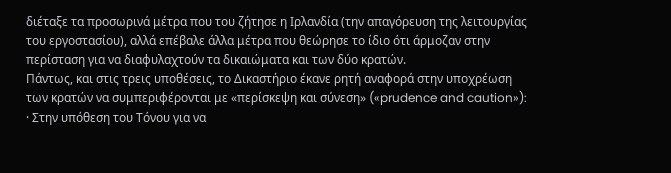διέταξε τα προσωρινά μέτρα που του ζήτησε η Ιρλανδία (την απαγόρευση της λειτουργίας του εργοστασίου), αλλά επέβαλε άλλα μέτρα που θεώρησε το ίδιο ότι άρμοζαν στην περίσταση για να διαφυλαχτούν τα δικαιώματα και των δύο κρατών.
Πάντως, και στις τρεις υποθέσεις, το Δικαστήριο έκανε ρητή αναφορά στην υποχρέωση των κρατών να συμπεριφέρονται με «περίσκεψη και σύνεση» («prudence and caution»):
· Στην υπόθεση του Τόνου για να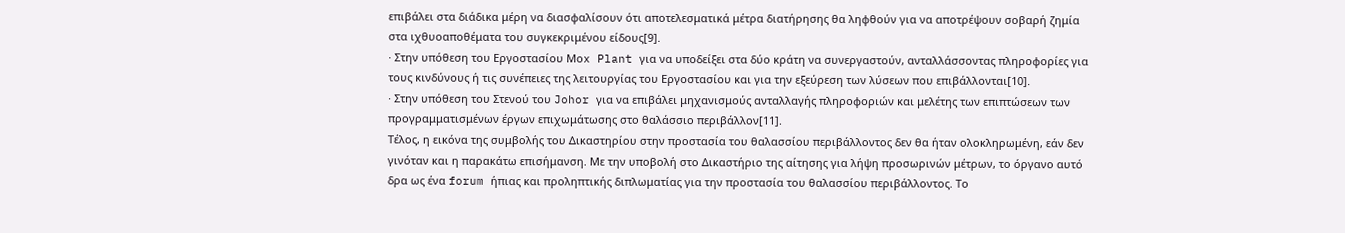επιβάλει στα διάδικα μέρη να διασφαλίσουν ότι αποτελεσματικά μέτρα διατήρησης θα ληφθούν για να αποτρέψουν σοβαρή ζημία στα ιχθυοαποθέματα του συγκεκριμένου είδους[9].
· Στην υπόθεση του Εργοστασίου Μοx Plant για να υποδείξει στα δύο κράτη να συνεργαστούν, ανταλλάσσοντας πληροφορίες για τους κινδύνους ή τις συνέπειες της λειτουργίας του Εργοστασίου και για την εξεύρεση των λύσεων που επιβάλλονται[10].
· Στην υπόθεση του Στενού του Johor για να επιβάλει μηχανισμούς ανταλλαγής πληροφοριών και μελέτης των επιπτώσεων των προγραμματισμένων έργων επιχωμάτωσης στο θαλάσσιο περιβάλλον[11].
Τέλος, η εικόνα της συμβολής του Δικαστηρίου στην προστασία του θαλασσίου περιβάλλοντος δεν θα ήταν ολοκληρωμένη, εάν δεν γινόταν και η παρακάτω επισήμανση. Με την υποβολή στο Δικαστήριο της αίτησης για λήψη προσωρινών μέτρων, το όργανο αυτό δρα ως ένα forum ήπιας και προληπτικής διπλωματίας για την προστασία του θαλασσίου περιβάλλοντος. Το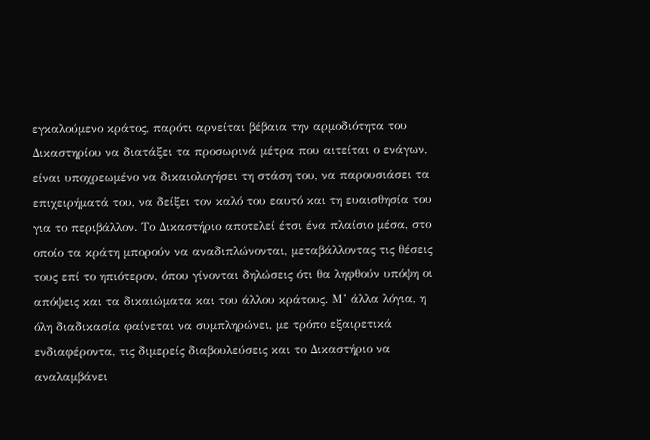εγκαλούμενο κράτος, παρότι αρνείται βέβαια την αρμοδιότητα του Δικαστηρίου να διατάξει τα προσωρινά μέτρα που αιτείται ο ενάγων, είναι υποχρεωμένο να δικαιολογήσει τη στάση του, να παρουσιάσει τα επιχειρήματά του, να δείξει τον καλό του εαυτό και τη ευαισθησία του για το περιβάλλον. Το Δικαστήριο αποτελεί έτσι ένα πλαίσιο μέσα, στο οποίο τα κράτη μπορούν να αναδιπλώνονται, μεταβάλλοντας τις θέσεις τους επί το ηπιότερον, όπου γίνονται δηλώσεις ότι θα ληφθούν υπόψη οι απόψεις και τα δικαιώματα και του άλλου κράτους. Μ’ άλλα λόγια, η όλη διαδικασία φαίνεται να συμπληρώνει, με τρόπο εξαιρετικά ενδιαφέροντα, τις διμερείς διαβουλεύσεις και το Δικαστήριο να αναλαμβάνει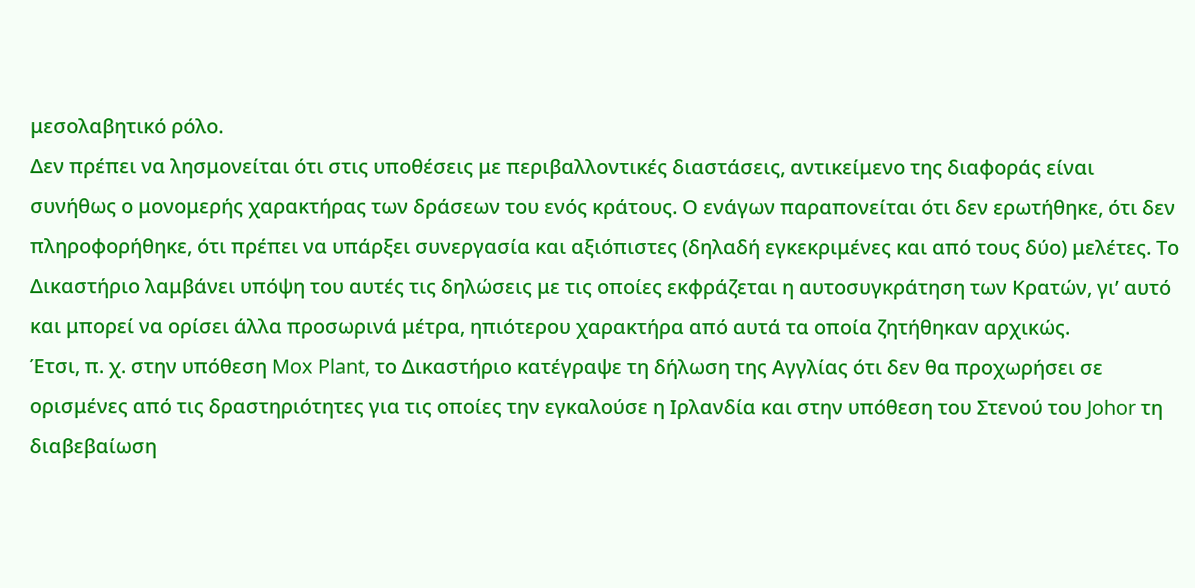μεσολαβητικό ρόλο.
Δεν πρέπει να λησμονείται ότι στις υποθέσεις με περιβαλλοντικές διαστάσεις, αντικείμενο της διαφοράς είναι συνήθως ο μονομερής χαρακτήρας των δράσεων του ενός κράτους. Ο ενάγων παραπονείται ότι δεν ερωτήθηκε, ότι δεν πληροφορήθηκε, ότι πρέπει να υπάρξει συνεργασία και αξιόπιστες (δηλαδή εγκεκριμένες και από τους δύο) μελέτες. Το Δικαστήριο λαμβάνει υπόψη του αυτές τις δηλώσεις με τις οποίες εκφράζεται η αυτοσυγκράτηση των Κρατών, γι’ αυτό και μπορεί να ορίσει άλλα προσωρινά μέτρα, ηπιότερου χαρακτήρα από αυτά τα οποία ζητήθηκαν αρχικώς.
Έτσι, π. χ. στην υπόθεση Mox Plant, το Δικαστήριο κατέγραψε τη δήλωση της Αγγλίας ότι δεν θα προχωρήσει σε ορισμένες από τις δραστηριότητες για τις οποίες την εγκαλούσε η Ιρλανδία και στην υπόθεση του Στενού του Johor τη διαβεβαίωση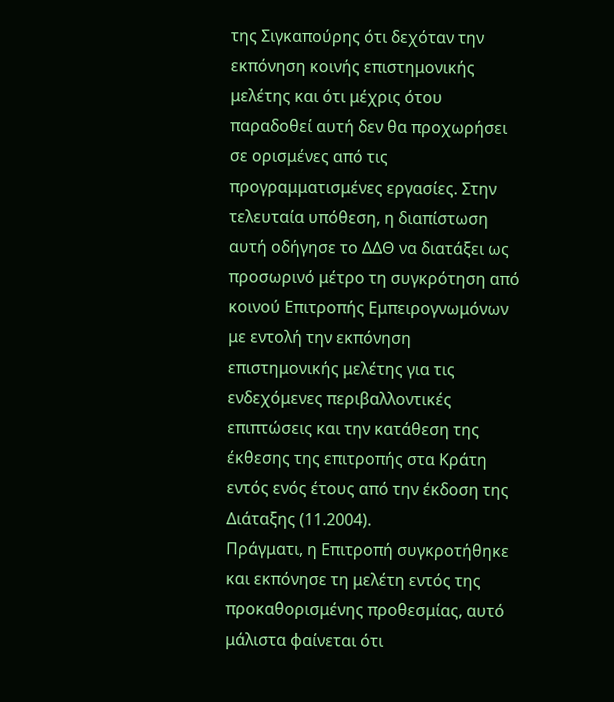της Σιγκαπούρης ότι δεχόταν την εκπόνηση κοινής επιστημονικής μελέτης και ότι μέχρις ότου παραδοθεί αυτή δεν θα προχωρήσει σε ορισμένες από τις προγραμματισμένες εργασίες. Στην τελευταία υπόθεση, η διαπίστωση αυτή οδήγησε το ΔΔΘ να διατάξει ως προσωρινό μέτρο τη συγκρότηση από κοινού Επιτροπής Εμπειρογνωμόνων με εντολή την εκπόνηση επιστημονικής μελέτης για τις ενδεχόμενες περιβαλλοντικές επιπτώσεις και την κατάθεση της έκθεσης της επιτροπής στα Κράτη εντός ενός έτους από την έκδοση της Διάταξης (11.2004).
Πράγματι, η Επιτροπή συγκροτήθηκε και εκπόνησε τη μελέτη εντός της προκαθορισμένης προθεσμίας, αυτό μάλιστα φαίνεται ότι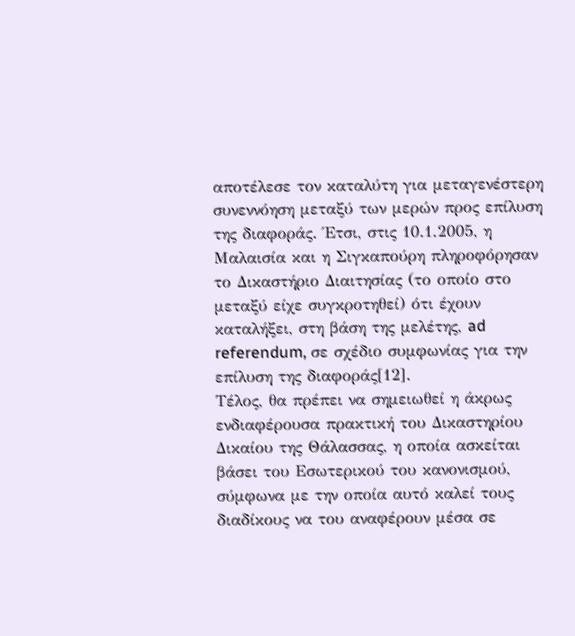αποτέλεσε τον καταλύτη για μεταγενέστερη συνεννόηση μεταξύ των μερών προς επίλυση της διαφοράς. Έτσι, στις 10.1.2005, η Μαλαισία και η Σιγκαπούρη πληροφόρησαν το Δικαστήριο Διαιτησίας (το οποίο στο μεταξύ είχε συγκροτηθεί) ότι έχουν καταλήξει, στη βάση της μελέτης, ad referendum, σε σχέδιο συμφωνίας για την επίλυση της διαφοράς[12].
Τέλος, θα πρέπει να σημειωθεί η άκρως ενδιαφέρουσα πρακτική του Δικαστηρίου Δικαίου της Θάλασσας, η οποία ασκείται βάσει του Εσωτερικού του κανονισμού, σύμφωνα με την οποία αυτό καλεί τους διαδίκους να του αναφέρουν μέσα σε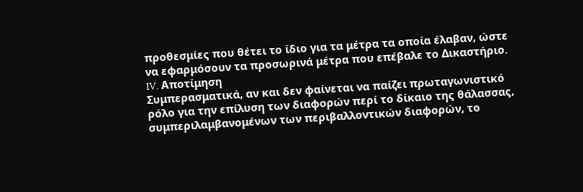προθεσμίες που θέτει το ίδιο για τα μέτρα τα οποία έλαβαν, ώστε να εφαρμόσουν τα προσωρινά μέτρα που επέβαλε το Δικαστήριο.
IV. Αποτίμηση
Συμπερασματικά, αν και δεν φαίνεται να παίζει πρωταγωνιστικό ρόλο για την επίλυση των διαφορών περί το δίκαιο της θάλασσας, συμπεριλαμβανομένων των περιβαλλοντικών διαφορών, το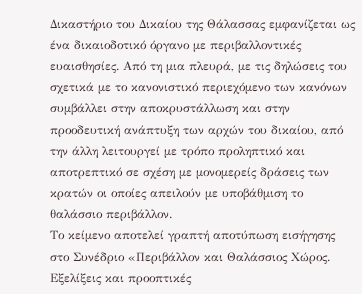Δικαστήριο του Δικαίου της Θάλασσας εμφανίζεται ως ένα δικαιοδοτικό όργανο με περιβαλλοντικές ευαισθησίες. Από τη μια πλευρά, με τις δηλώσεις του σχετικά με το κανονιστικό περιεχόμενο των κανόνων συμβάλλει στην αποκρυστάλλωση και στην προοδευτική ανάπτυξη των αρχών του δικαίου, από την άλλη λειτουργεί με τρόπο προληπτικό και αποτρεπτικό σε σχέση με μονομερείς δράσεις των κρατών οι οποίες απειλούν με υποβάθμιση το θαλάσσιο περιβάλλον.
Το κείμενο αποτελεί γραπτή αποτύπωση εισήγησης στο Συνέδριο «Περιβάλλον και Θαλάσσιος Χώρος. Εξελίξεις και προοπτικές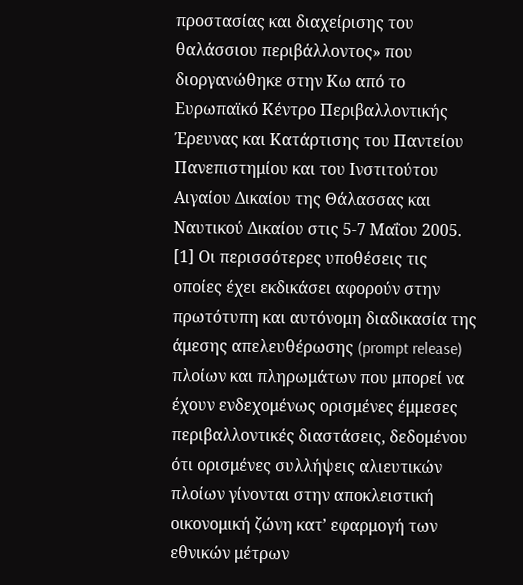προστασίας και διαχείρισης του θαλάσσιου περιβάλλοντος» που διοργανώθηκε στην Κω από το Ευρωπαϊκό Κέντρο Περιβαλλοντικής Έρευνας και Κατάρτισης του Παντείου Πανεπιστημίου και του Ινστιτούτου Αιγαίου Δικαίου της Θάλασσας και Ναυτικού Δικαίου στις 5-7 Μαΐου 2005.
[1] Οι περισσότερες υποθέσεις τις οποίες έχει εκδικάσει αφορούν στην πρωτότυπη και αυτόνομη διαδικασία της άμεσης απελευθέρωσης (prompt release) πλοίων και πληρωμάτων που μπορεί να έχουν ενδεχομένως ορισμένες έμμεσες περιβαλλοντικές διαστάσεις, δεδομένου ότι ορισμένες συλλήψεις αλιευτικών πλοίων γίνονται στην αποκλειστική οικονομική ζώνη κατ’ εφαρμογή των εθνικών μέτρων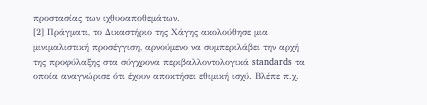προστασίας των ιχθυοαποθεμάτων.
[2] Πράγματι, το Δικαστήριο της Χάγης ακολούθησε μια μινιμαλιστική προσέγγιση, αρνούμενο να συμπεριλάβει την αρχή της προφύλαξης στα σύγχρονα περιβαλλοντολογικά standards τα οποία αναγνώρισε ότι έχουν αποκτήσει εθιμική ισχύ. Βλέπε π.χ.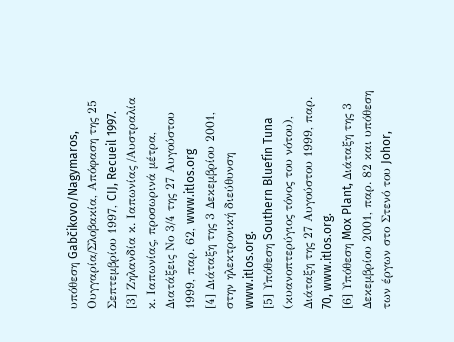υπόθεση Gabčikovo/Nagymaros, Ουγγαρία/Σλοβακία, Απόφαση της 25 Σεπτεμβρίου 1997, CIJ, Recueil 1997.
[3] Ζηλανδία κ. Ιαπωνίας /Αυστραλία κ. Ιαπωνίας, προσωρινά μέτρα, Διατάξεις Νο 3/4 της 27 Αυγούστου 1999, παρ. 62, www.itlos.org
[4] Διάταξη της 3 Δεκεμβρίου 2001, στην ηλεκτρονική διεύθυνση www.itlos.org.
[5] Υπόθεση Southern Bluefin Tuna (κυανοπτερύγιος τόνος του νότου), Διάταξη της 27 Αυγούστου 1999, παρ. 70, www.itlos.org.
[6] Υπόθεση Mox Plant, Διάταξη της 3 Δεκεμβρίου 2001, παρ. 82 και υπόθεση των έργων στο Στενό του Johor,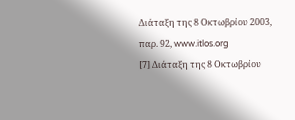Διάταξη της 8 Οκτωβρίου 2003, παρ. 92, www.itlos.org
[7] Διάταξη της 8 Οκτωβρίου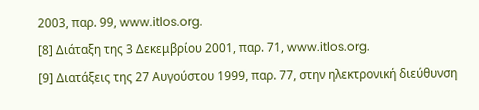2003, παρ. 99, www.itlos.org.
[8] Διάταξη της 3 Δεκεμβρίου 2001, παρ. 71, www.itlos.org.
[9] Διατάξεις της 27 Αυγούστου 1999, παρ. 77, στην ηλεκτρονική διεύθυνση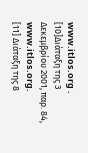www.itlos.org .
[10]Διάταξη της 3 Δεκεμβρίου 2001, παρ. 84, www.itlos.org.
[11] Διάταξη της 8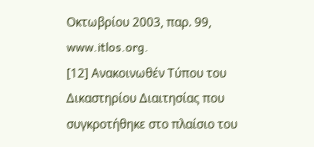Οκτωβρίου 2003, παρ. 99, www.itlos.org.
[12] Ανακοινωθέν Τύπου του Δικαστηρίου Διαιτησίας που συγκροτήθηκε στο πλαίσιο του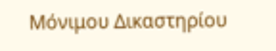Μόνιμου Δικαστηρίου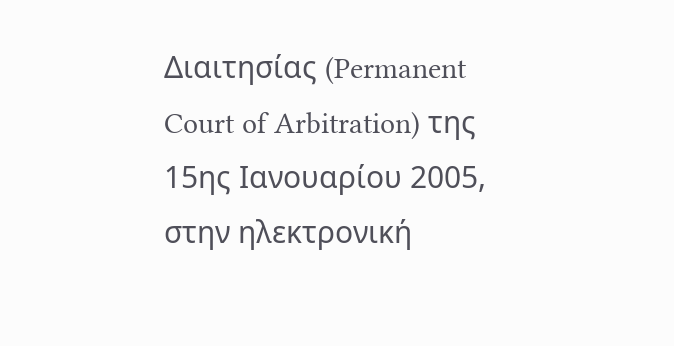Διαιτησίας (Permanent Court of Arbitration) της 15ης Ιανουαρίου 2005, στην ηλεκτρονική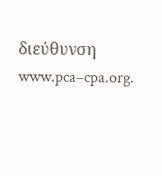διεύθυνση www.pca–cpa.org.